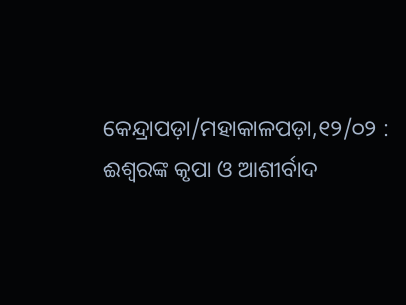କେନ୍ଦ୍ରାପଡ଼ା/ମହାକାଳପଡ଼ା,୧୨/୦୨ : ଈଶ୍ୱରଙ୍କ କୃପା ଓ ଆଶୀର୍ବାଦ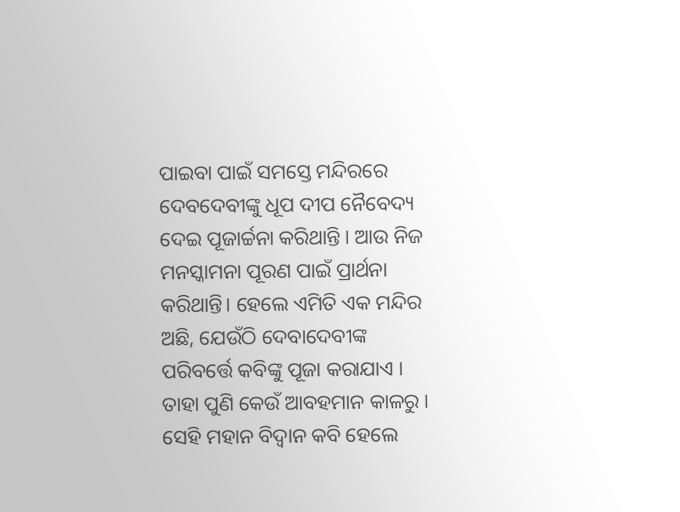ପାଇବା ପାଇଁ ସମସ୍ତେ ମନ୍ଦିରରେ ଦେବଦେବୀଙ୍କୁ ଧୂପ ଦୀପ ନୈବେଦ୍ୟ ଦେଇ ପୂଜାର୍ଚ୍ଚନା କରିଥାନ୍ତି । ଆଉ ନିଜ ମନସ୍କାମନା ପୂରଣ ପାଇଁ ପ୍ରାର୍ଥନା କରିଥାନ୍ତି। ହେଲେ ଏମିତି ଏକ ମନ୍ଦିର ଅଛି, ଯେଉଁଠି ଦେବାଦେବୀଙ୍କ ପରିବର୍ତ୍ତେ କବିଙ୍କୁ ପୂଜା କରାଯାଏ । ତାହା ପୁଣି କେଉଁ ଆବହମାନ କାଳରୁ । ସେହି ମହାନ ବିଦ୍ୱାନ କବି ହେଲେ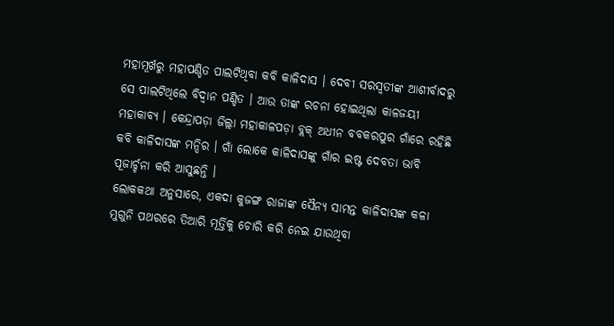ମହାମୂର୍ଖରୁ ମହାପଣ୍ଡିତ ପାଲଟିଥିବା କବି କାଳିଦାସ । ଦେବୀ ସରସ୍ୱତୀଙ୍କ ଆଶୀର୍ବାଦରୁ ସେ ପାଲଟିଥିଲେ ବିଦ୍ୱାନ ପଣ୍ଡିତ । ଆଉ ତାଙ୍କ ରଚନା ହୋଇଥିଲା କାଳଜୟୀ ମହାକାବ୍ୟ । କେନ୍ଦ୍ରାପଡ଼ା ଜିଲ୍ଲା ମହାକାଳପଡ଼ା ବ୍ଲକ୍ ଅଧୀନ ବବକରପୁର ଗାଁରେ ରହିଛି କବି କାଳିଦାସଙ୍କ ମନ୍ଦିର । ଗାଁ ଲୋକେ କାଳିଦାସଙ୍କୁ ଗାଁର ଇଷ୍ଟ ଦେବତା ଭାବି ପୂଜାର୍ଚ୍ଚନା କରି ଆସୁଛନ୍ତି ।
ଲୋକକଥା ଅନୁସାରେ, ଏକଦା କୁଜଙ୍ଗ ରାଜାଙ୍କ ସୈନ୍ୟ ସାମନ୍ତ କାଳିଦାସଙ୍କ କଳା ମୁଗୁନି ପଥରରେ ତିଆରି ମୂର୍ତ୍ତିକୁ ଚୋରି କରି ନେଇ ଯାଉଥିବା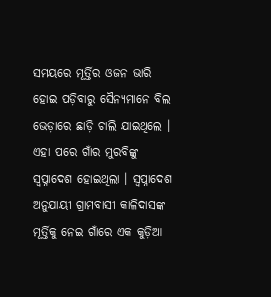ସମୟରେ ମୂର୍ତ୍ତିର ଓଜନ ଭାରି ହୋଇ ପଡ଼ିବାରୁ ସୈନ୍ୟମାନେ ବିଲ ଭେଡ଼ାରେ ଛାଡ଼ି ଚାଲି ଯାଇଥିଲେ । ଏହା ପରେ ଗାଁର ମୁରବିଙ୍କୁ ସ୍ୱପ୍ନାଦେଶ ହୋଇଥିଲା । ସ୍ୱପ୍ନାଦେଶ ଅନୁଯାୟୀ ଗ୍ରାମବାସୀ କାଳିଦାସଙ୍କ ମୂର୍ତ୍ତିକୁ ନେଇ ଗାଁରେ ଏକ କୁଡ଼ିଆ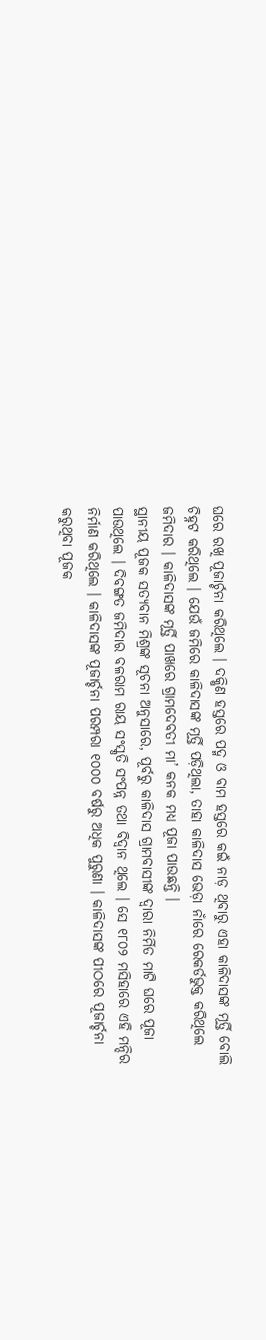ଘରେ ରଖି ପୂଜାର୍ଚ୍ଚନା କରିଥିଲେ । ଦକ୍ଷିଣ ହସ୍ତରେ ପଦ୍ମ ଓ ବାମ ହସ୍ତରେ କଇଁ ନାଡ଼ ଥିବାରୁ ଏହା କାଳିଦାସଙ୍କ ମୂର୍ତ୍ତି ବୋଲି ଚିହ୍ନଟ କରିଥିଲେ । ଯେଉଁ ଜମିରେ କାଳିଦାସଙ୍କ ମୂର୍ତ୍ତି ପଡ଼ିଥିଲା, ତାହା କାଳିଦାସ ଭେଡ଼ା ନାଁରେ ରେକର୍ଡଭୁକ୍ତ କରିଥିଲେ ଜମିଦାର । କାଳିଦାସଙ୍କ ମୂର୍ତ୍ତି ପାଖରେ ଗ୍ରାମଦେବତୀ ମା’ କନକ ମଧ୍ୟ ପୂଜା ପାଉଛନ୍ତି ।
ସ୍ଥାନୀୟ ପୂଜକ ସତ୍ୟବାନ ମିଶ୍ରଙ୍କ ସୂଚନା ଅନୁସାରେ, ପୂର୍ବରୁ କାଳିଦାସ ଗ୍ରାମବାସୀଙ୍କ ଦ୍ୱାରା ନିର୍ମିତ ମାଟି ଘରେ ପୂଜା ପାଉଥିଲେ । ଦିବଙ୍ଗତ ଜମିଦାର ବଳରାମ ରାୟ ସଂସ୍କୃତି ସଂପନ୍ନ ତଥା ବିଦ୍ୱାନ ଥିଲେ । ସେ ୧୮୦୨ ମସିହାରେ ଏହି ମନ୍ଦିର ନିର୍ମାଣ କରିଥିଲେ । କାଳିଦାସଙ୍କ ପୂଜାର୍ଚ୍ଚନା ପରମ୍ପରା ୧୦୦୦ ବର୍ଷରୁ ଅଧିକ ପୁରୁଣା । କାଳିଦାସଙ୍କ ପୀଠରେ ପୂଜାର୍ଚ୍ଚନା କରୁଥିବା ପୂଜକ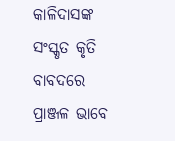କାଳିଦାସଙ୍କ ସଂସ୍କୃତ କୃତି ବାବଦରେ ପ୍ରାଞ୍ଜଳ ଭାବେ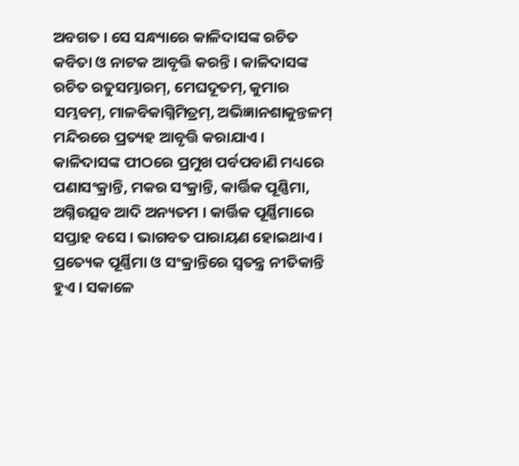ଅବଗତ । ସେ ସନ୍ଧ୍ୟାରେ କାଳିଦାସଙ୍କ ରଚିତ କବିତା ଓ ନାଟକ ଆବୃତ୍ତି କରନ୍ତି । କାଳିଦାସଙ୍କ ରଚିତ ରତୁସମ୍ଭାରମ୍, ମେଘଦୂତମ୍, କୁମାର ସମ୍ଭବମ୍, ମାଳବିକାଗ୍ନିମିତ୍ରମ୍, ଅଭିଜ୍ଞାନଶାକୁନ୍ତଳମ୍ ମନ୍ଦିରରେ ପ୍ରତ୍ୟହ ଆବୃତ୍ତି କରାଯାଏ । କାଳିଦାସଙ୍କ ପୀଠରେ ପ୍ରମୁଖ ପର୍ବପବାଣି ମଧ୍ୟରେ ପଣାସଂକ୍ରାନ୍ତି, ମକର ସଂକ୍ରାନ୍ତି, କାର୍ତ୍ତିକ ପୂଣ୍ଣିମା, ଅଗ୍ନିଉତ୍ସବ ଆଦି ଅନ୍ୟତମ । କାର୍ତ୍ତିକ ପୂର୍ଣ୍ଣିମାରେ ସପ୍ତାହ ବସେ । ଭାଗବତ ପାରାୟଣ ହୋଇଥାଏ । ପ୍ରତ୍ୟେକ ପୂର୍ଣ୍ଣିମା ଓ ସଂକ୍ରାନ୍ତିରେ ସ୍ୱତନ୍ତ୍ର ନୀତିକାନ୍ତି ହୁଏ । ସକାଳେ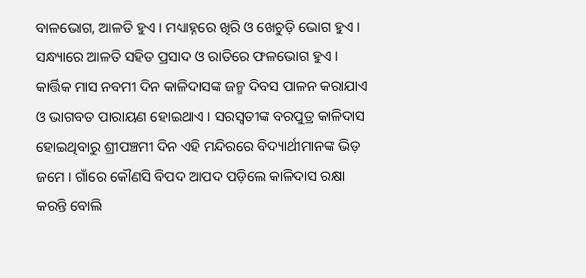ବାଳଭୋଗ, ଆଳତି ହୁଏ । ମଧ୍ୟାହ୍ନରେ ଖିରି ଓ ଖେଚୁଡ଼ି ଭୋଗ ହୁଏ । ସନ୍ଧ୍ୟାରେ ଆଳତି ସହିତ ପ୍ରସାଦ ଓ ରାତିରେ ଫଳଭୋଗ ହୁଏ ।
କାର୍ତ୍ତିକ ମାସ ନବମୀ ଦିନ କାଳିଦାସଙ୍କ ଜନ୍ମ ଦିବସ ପାଳନ କରାଯାଏ ଓ ଭାଗବତ ପାରାୟଣ ହୋଇଥାଏ । ସରସ୍ୱତୀଙ୍କ ବରପୁତ୍ର କାଳିଦାସ ହୋଇଥିବାରୁ ଶ୍ରୀପଞ୍ଚମୀ ଦିନ ଏହି ମନ୍ଦିରରେ ବିଦ୍ୟାର୍ଥୀମାନଙ୍କ ଭିଡ଼ ଜମେ । ଗାଁରେ କୌଣସି ବିପଦ ଆପଦ ପଡ଼ିଲେ କାଳିଦାସ ରକ୍ଷା କରନ୍ତି ବୋଲି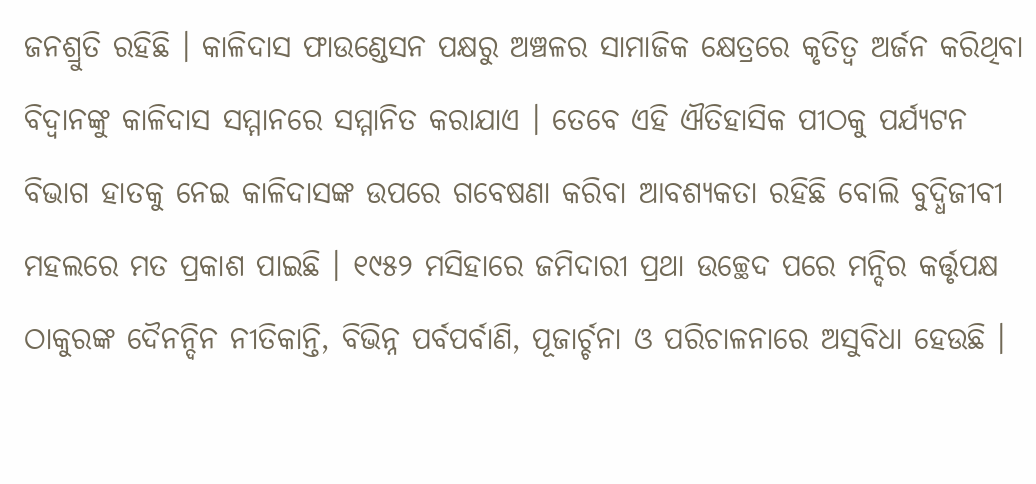ଜନଶ୍ରୁତି ରହିଛି । କାଳିଦାସ ଫାଉଣ୍ଡେସନ ପକ୍ଷରୁ ଅଞ୍ଚଳର ସାମାଜିକ କ୍ଷେତ୍ରରେ କୃତିତ୍ୱ ଅର୍ଜନ କରିଥିବା ବିଦ୍ୱାନଙ୍କୁ କାଳିଦାସ ସମ୍ମାନରେ ସମ୍ମାନିତ କରାଯାଏ । ତେବେ ଏହି ଐତିହାସିକ ପୀଠକୁ ପର୍ଯ୍ୟଟନ ବିଭାଗ ହାତକୁ ନେଇ କାଳିଦାସଙ୍କ ଉପରେ ଗବେଷଣା କରିବା ଆବଶ୍ୟକତା ରହିଛି ବୋଲି ବୁଦ୍ଧିଜୀବୀ ମହଲରେ ମତ ପ୍ରକାଶ ପାଇଛି । ୧୯୫୨ ମସିହାରେ ଜମିଦାରୀ ପ୍ରଥା ଉଚ୍ଛେଦ ପରେ ମନ୍ଦିର କର୍ତ୍ତୃପକ୍ଷ ଠାକୁରଙ୍କ ଦୈନନ୍ଦିନ ନୀତିକାନ୍ତି, ବିଭିନ୍ନ ପର୍ବପର୍ବାଣି, ପୂଜାର୍ଚ୍ଚନା ଓ ପରିଚାଳନାରେ ଅସୁବିଧା ହେଉଛି ।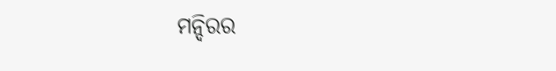ମନ୍ଦିରର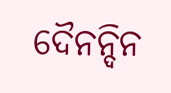ଦୈନନ୍ଦିନ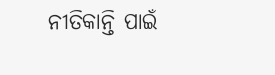ନୀତିକାନ୍ତି ପାଇଁ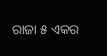ରାଜା ୫ ଏକର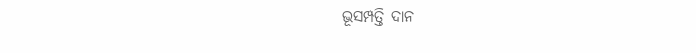ଭୂସମ୍ପତ୍ତି ଦାନ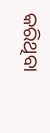କରିଥିବା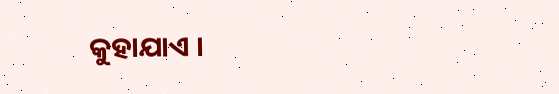କୁହାଯାଏ ।